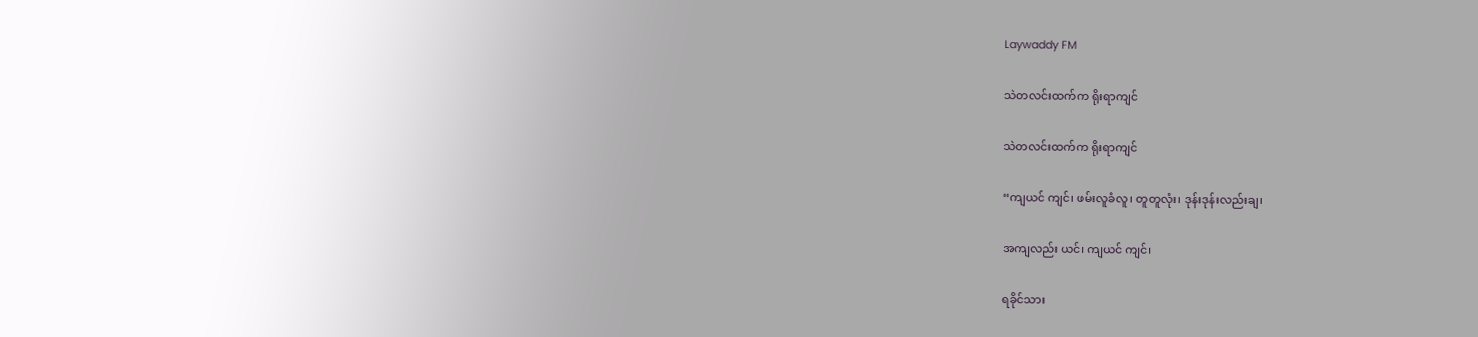Laywaddy FM

သဲတလင်းထက်က ရိုးရာကျင်

သဲတလင်းထက်က ရိုးရာကျင်

“ကျယင် ကျင်၊ ဖမ်းလူခံလူ၊ တူတူလုံး၊ ဒုန်းဒုန်းလည်းချ၊

အကျလည်း ယင်၊ ကျယင် ကျင်၊

ရခိုင်သား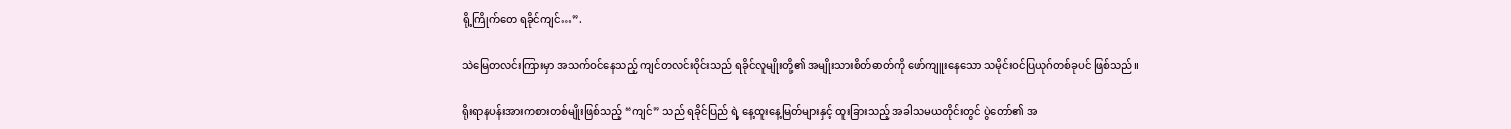ရို့ကြိုက်တေ ရခိုင်ကျင်…”.

သဲမြေတလင်းကြားမှာ အသက်ဝင်နေသည့် ကျင်တလင်းဝိုင်းသည် ရခိုင်လူမျိုးတို့၏ အမျိုးသားစိတ်ဓာတ်ကို ဖော်ကျူးနေသော သမိုင်းဝင်ပြယုဂ်တစ်ခုပင် ဖြစ်သည်။

ရိုးရာနပန်းအားကစားတစ်မျိုးဖြစ်သည့် “ကျင်” သည် ရခိုင်ပြည် ရဲ့ နေ့ထူးနေ့မြတ်များနှင့် ထူးခြားသည့် အခါသမယတိုင်းတွင် ပွဲတော်၏ အ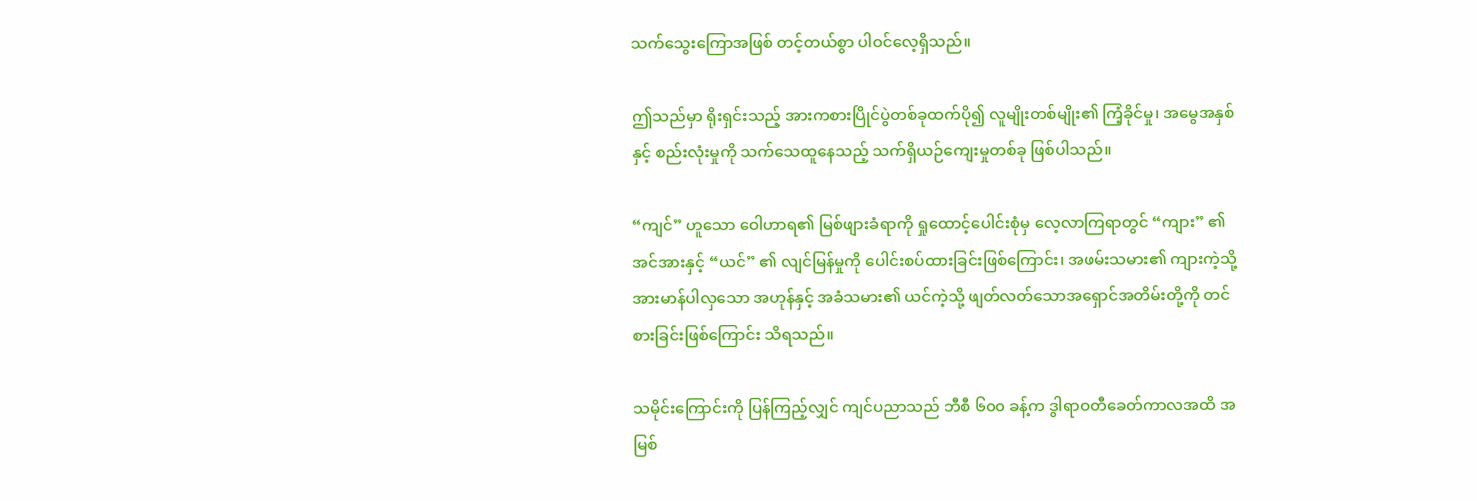သက်သွေးကြောအဖြစ် တင့်တယ်စွာ ပါဝင်လေ့ရှိသည်။

ဤသည်မှာ ရိုးရှင်းသည့် အားကစားပြိုင်ပွဲတစ်ခုထက်ပို၍ လူမျိုးတစ်မျိုး၏ ကြံ့ခိုင်မှု၊ အမွေအနှစ်နှင့် စည်းလုံးမှုကို သက်သေထူနေသည့် သက်ရှိယဉ်ကျေးမှုတစ်ခု ဖြစ်ပါသည်။

“ကျင်” ဟူသော ဝေါဟာရ၏ မြစ်ဖျားခံရာကို ရှုထောင့်ပေါင်းစုံမှ လေ့လာကြရာတွင် “ကျား” ၏ အင်အားနှင့် “ယင်” ၏ လျင်မြန်မှုကို ပေါင်းစပ်ထားခြင်းဖြစ်ကြောင်း၊ အဖမ်းသမား၏ ကျားကဲ့သို့ အားမာန်ပါလှသော အဟုန်နှင့် အခံသမား၏ ယင်ကဲ့သို့ ဖျတ်လတ်သောအရှောင်အတိမ်းတို့ကို တင်စားခြင်းဖြစ်ကြောင်း သိရသည်။

သမိုင်းကြောင်းကို ပြန်ကြည့်လျှင် ကျင်ပညာသည် ဘီစီ ၆၀၀ ခန့်က ဒွါရာဝတီခေတ်ကာလအထိ အမြစ်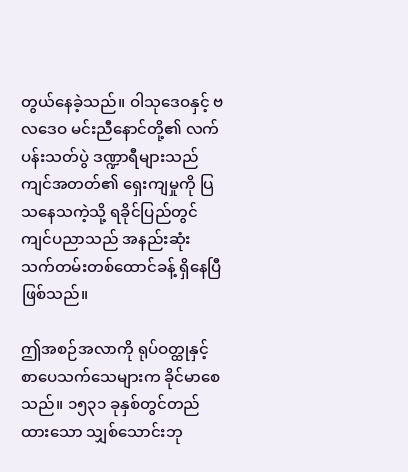တွယ်နေခဲ့သည်။ ဝါသုဒေဝနှင့် ဗလဒေဝ မင်းညီနောင်တို့၏ လက်ပန်းသတ်ပွဲ ဒဏ္ဍာရီများသည် ကျင်အတတ်၏ ရှေးကျမှုကို ပြသနေသကဲ့သို့ ရခိုင်ပြည်တွင် ကျင်ပညာသည် အနည်းဆုံး သက်တမ်းတစ်ထောင်ခန့် ရှိနေပြီ ဖြစ်သည်။

ဤအစဉ်အလာကို ရုပ်ဝတ္ထုနှင့် စာပေသက်သေများက ခိုင်မာစေသည်။ ၁၅၃၁ ခုနှစ်တွင်တည်ထားသော သျှစ်သောင်းဘု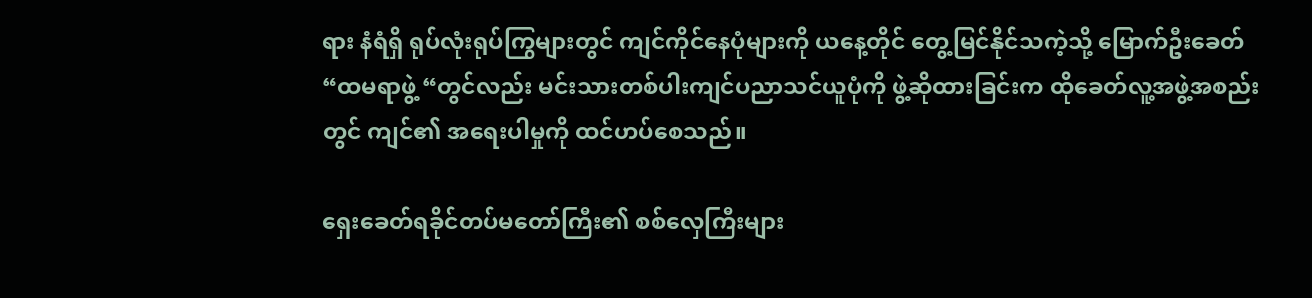ရား နံရံရှိ ရုပ်လုံးရုပ်ကြွများတွင် ကျင်ကိုင်နေပုံများကို ယနေ့တိုင် တွေ့မြင်နိုင်သကဲ့သို့ မြောက်ဦးခေတ် “ထမရာဖွဲ့ “တွင်လည်း မင်းသားတစ်ပါးကျင်ပညာသင်ယူပုံကို ဖွဲ့ဆိုထားခြင်းက ထိုခေတ်လူ့အဖွဲ့အစည်းတွင် ကျင်၏ အရေးပါမှုကို ထင်ဟပ်စေသည်။

ရှေးခေတ်ရခိုင်တပ်မတော်ကြီး၏ စစ်လှေကြီးများ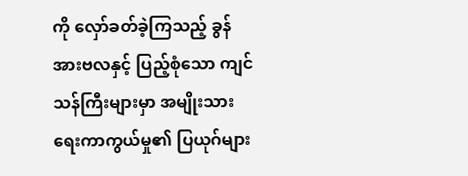ကို လှော်ခတ်ခဲ့ကြသည့် ခွန်အားဗလနှင့် ပြည့်စုံသော ကျင်သန်ကြီးများမှာ အမျိုးသားရေးကာကွယ်မှု၏ ပြယုဂ်များ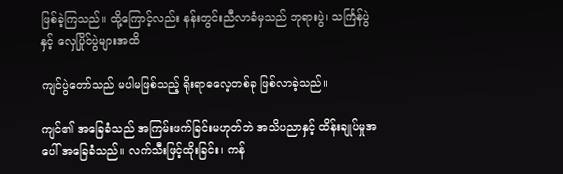ဖြစ်ခဲ့ကြသည်။ ထို့ကြောင့်လည်း နန်းတွင်းညီလာခံမှသည် ဘုရားပွဲ၊ သင်္ကြန်ပွဲနှင့် လှေပြိုင်ပွဲများအထိ

ကျင်ပွဲတော်သည် မပါမဖြစ်သည့် ရိုးရာဓလေ့တစ်ခု ဖြစ်လာခဲ့သည်။

ကျင်၏ အခြေခံသည် အကြမ်းဖက်ခြင်းမဟုတ်ဘဲ အသိပညာနှင့် ထိန်းချုပ်မှုအပေါ် အခြေခံသည်။ လက်သီးဖြင့်ထိုးခြင်း၊ ကန်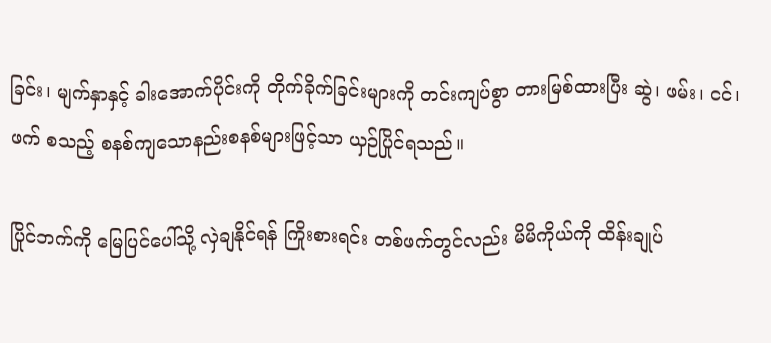ခြင်း၊ မျက်နှာနှင့် ခါးအောက်ပိုင်းကို တိုက်ခိုက်ခြင်းများကို တင်းကျပ်စွာ တားမြစ်ထားပြီး ဆွဲ၊ ဖမ်း၊ ငင်၊ ဖက် စသည့် စနစ်ကျသောနည်းစနစ်များဖြင့်သာ ယှဉ်ပြိုင်ရသည်။

ပြိုင်ဘက်ကို မြေပြင်ပေါ်သို့ လှဲချနိုင်ရန် ကြိုးစားရင်း တစ်ဖက်တွင်လည်း မိမိကိုယ်ကို ထိန်းချုပ်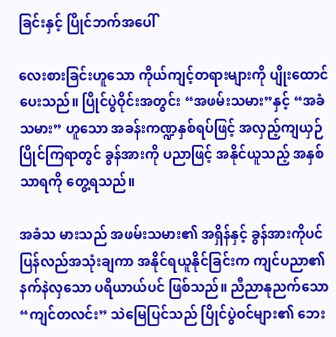ခြင်းနှင့် ပြိုင်ဘက်အပေါ်

လေးစားခြင်းဟူသော ကိုယ်ကျင့်တရားများကို ပျိုးထောင်ပေးသည်။ ပြိုင်ပွဲဝိုင်းအတွင်း “အဖမ်းသမား”နှင့် “အခံသမား” ဟူသော အခန်းကဏ္ဍနှစ်ရပ်ဖြင့် အလှည့်ကျယှဉ်ပြိုင်ကြရာတွင် ခွန်အားကို ပညာဖြင့် အနိုင်ယူသည့် အနှစ်သာရကို တွေ့ရသည်။

အခံသ မားသည် အဖမ်းသမား၏ အရှိန်နှင့် ခွန်အားကိုပင် ပြန်လည်အသုံးချကာ အနိုင်ရယူနိုင်ခြင်းက ကျင်ပညာ၏ နက်နဲလှသော ပရိယာယ်ပင် ဖြစ်သည်။ ညီညာနုညက်သော “ကျင်တလင်း” သဲမြေပြင်သည် ပြိုင်ပွဲဝင်များ၏ ဘေး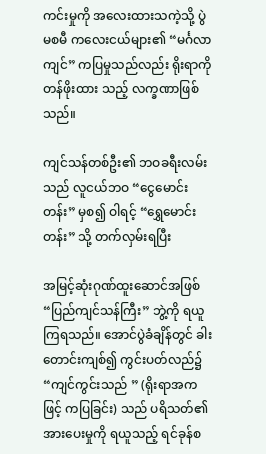ကင်းမှုကို အလေးထားသကဲ့သို့ ပွဲမစမီ ကလေးငယ်များ၏ “မင်္ဂလာကျင်” ကပြမှုသည်လည်း ရိုးရာကို တန်ဖိုးထား သည့် လက္ခဏာဖြစ်သည်။

ကျင်သန်တစ်ဦး၏ ဘဝခရီးလမ်းသည် လူငယ်ဘဝ “ငွေမောင်းတန်း” မှစ၍ ဝါရင့် “ရွှေမောင်းတန်း” သို့ တက်လှမ်းရပြီး

အမြင့်ဆုံးဂုဏ်ထူးဆောင်အဖြစ် “ပြည်ကျင်သန်ကြီး” ဘွဲ့ကို ရယူကြရသည်။ အောင်ပွဲခံချိန်တွင် ခါးတောင်းကျစ်၍ ကွင်းပတ်လည်၌ “ကျင်ကွင်းသည် ” (ရိုးရာအကဖြင့် ကပြခြင်း) သည် ပရိသတ်၏ အားပေးမှုကို ရယူသည့် ရင်ခုန်စ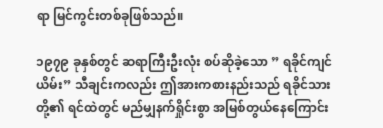ရာ မြင်ကွင်းတစ်ခုဖြစ်သည်။

၁၉၇၉ ခုနှစ်တွင် ဆရာကြီးဦးလုံး စပ်ဆိုခဲ့သော ” ရခိုင်ကျင်ယိမ်း” သီချင်းကလည်း ဤအားကစားနည်းသည် ရခိုင်သားတို့၏ ရင်ထဲတွင် မည်မျှနက်ရှိုင်းစွာ အမြစ်တွယ်နေကြောင်း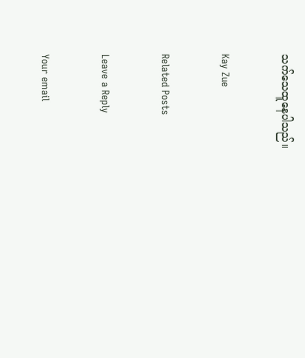သက်သေထူနေပါသည်။

Kay Zue

Related Posts

Leave a Reply

Your email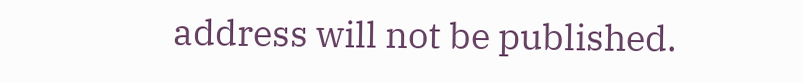address will not be published.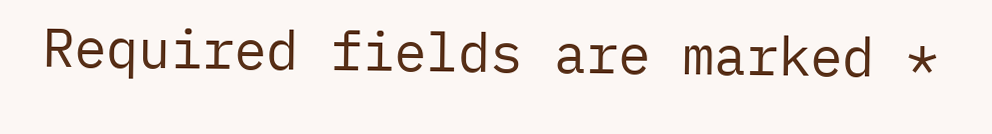Required fields are marked *